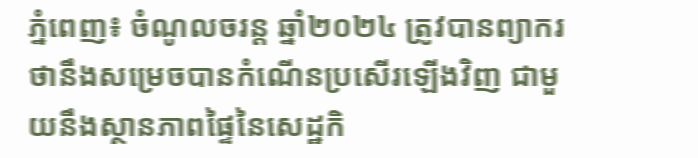ភ្នំពេញ៖ ចំណូលចរន្ត ឆ្នាំ២០២៤ ត្រូវបានព្យាករថានឹងសម្រេចបានកំណើនប្រសើរឡើងវិញ ជាមួយនឹងស្ថានភាពផ្ទៃនៃសេដ្ឋកិ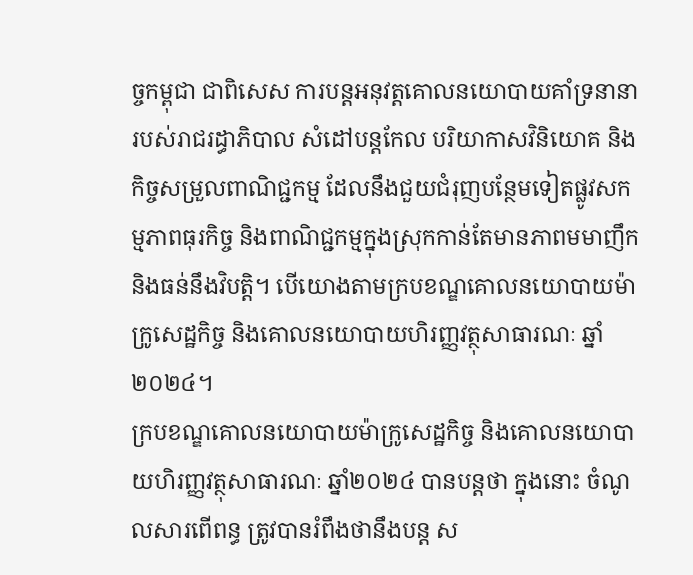ច្ចកម្ពុជា ជាពិសេស ការបន្តអនុវត្តគោលនយោបាយគាំទ្រនានារបស់រាជរដ្ធាភិបាល សំដៅបន្តកែល បរិយាកាសវិនិយោគ និងកិច្ចសម្រួលពាណិជ្ជកម្ម ដែលនឹងជួយជំរុញបន្ថែមទៀតផ្លូវសកម្មភាពធុរកិច្ច និងពាណិជ្ជកម្មក្នុងស្រុកកាន់តែមានភាពមមាញឹក និងធន់នឹងវិបត្តិ។ បើយោងតាមក្របខណ្ឌគោលនយោបាយម៉ាក្រូសេដ្ឋកិច្ច និងគោលនយោបាយហិរញ្ញវត្ថុសាធារណៈ ឆ្នាំ២០២៤។
ក្របខណ្ឌគោលនយោបាយម៉ាក្រូសេដ្ឋកិច្ច និងគោលនយោបាយហិរញ្ញវត្ថុសាធារណៈ ឆ្នាំ២០២៤ បានបន្តថា ក្នុងនោះ ចំណូលសារពើពន្ធ ត្រូវបានរំពឹងថានឹងបន្ត ស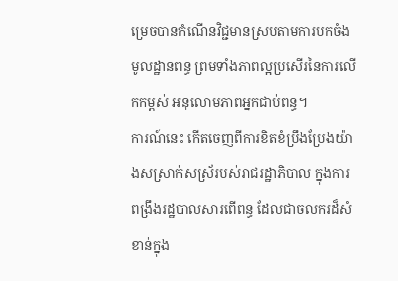ម្រេចបានកំណើនវិជ្ជមានស្របតាមការបកចំងមូលដ្ឋានពន្ធ ព្រមទាំងភាពល្អប្រសើរនៃការលើកកម្ពស់ អនុលោមភាពអ្នកជាប់ពន្ធ។
ការណ៍នេះ កើតចេញពីការខិតខំប្រឹងប្រែងយ៉ាងសស្រាក់សស្រ័របស់រាជរដ្ឋាភិបាល ក្នុងការពង្រឹងរដ្ឋបាលសារពើពន្ធ ដែលជាចលករដ៏សំខាន់ក្នុង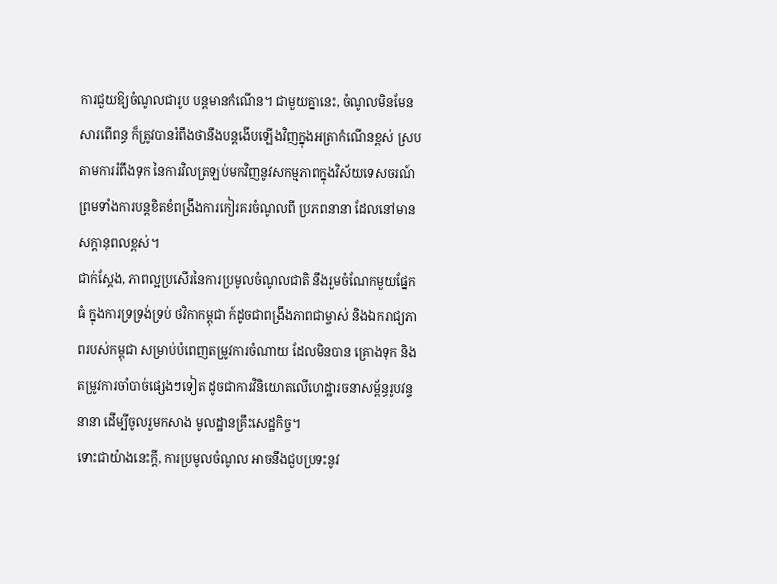ការជួយឱ្យចំណូលជារូប បន្តមានកំណើន។ ជាមួយគ្នានេះ, ចំណូលមិនមែនសារពើពន្ធ ក៏ត្រូវបានរំពឹងថានឹងបន្តងើបឡើងវិញក្នុងអត្រាកំណើនខ្ពស់ ស្របតាមការរំពឹងទុក នៃការវិលត្រឡប់មកវិញនូវសកម្មភាពក្នុងវិស័យទេសចរណ៍ ព្រមទាំងការបន្តខិតខំពង្រឹងការកៀរគរចំណូលពី ប្រភពនានា ដែលនៅមានសក្ដានុពលខ្ពស់។
ជាក់ស្ដែង, ភាពល្អប្រសើរនៃការប្រមូលចំណូលជាតិ នឹងរួមចំណែកមួយផ្នែកធំ ក្នុងការទ្រទ្រង់ទ្រប់ ថវិកាកម្ពុជា ក៍ដូចជាពង្រឹងភាពជាម្ចាស់ និងឯករាជ្យភាពរបស់កម្ពុជា សម្រាប់បំពេញតម្រូវការចំណាយ ដែលមិនបាន គ្រោងទុក និងតម្រូវការចាំបាច់ផ្សេងៗទៀត ដូចជាការវិនិយោតលើហេដ្ឋារចនាសម្ព័ន្ធរូបវន្ទនានា ដើម្បីចូលរួមកសាង មូលដ្ឋានគ្រឹះសេដ្ឋកិច្ច។
ទោះជាយ៉ាងនេះក្តី, ការប្រមូលចំណូល អាចនឹងជួបប្រទះនូវ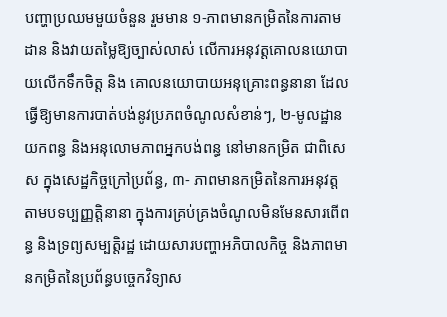បញ្ហាប្រឈមមួយចំនួន រួមមាន ១-ភាពមានកម្រិតនៃការតាមដាន និងវាយតម្លៃឱ្យច្បាស់លាស់ លើការអនុវត្តគោលនយោបាយលើកទឹកចិត្ត និង គោលនយោបាយអនុគ្រោះពន្ធនានា ដែលធ្វើឱ្យមានការបាត់បង់នូវប្រភពចំណូលសំខាន់ៗ, ២-មូលដ្ឋានយកពន្ធ និងអនុលោមភាពអ្នកបង់ពន្ធ នៅមានកម្រិត ជាពិសេស ក្នុងសេដ្ឋកិច្ចក្រៅប្រព័ន្ធ, ៣- ភាពមានកម្រិតនៃការអនុវត្ត តាមបទប្បញ្ញត្តិនានា ក្នុងការគ្រប់គ្រងចំណូលមិនមែនសារពើពន្ធ និងទ្រព្យសម្បត្តិរដ្ឋ ដោយសារបញ្ហាអភិបាលកិច្ច និងភាពមានកម្រិតនៃប្រព័ន្ធបច្ចេកវិទ្យាស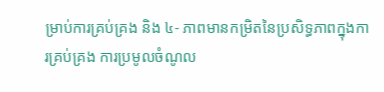ម្រាប់ការគ្រប់គ្រង និង ៤- ភាពមានកម្រិតនៃប្រសិទ្ធភាពក្នុងការគ្រប់គ្រង ការប្រមូលចំណូល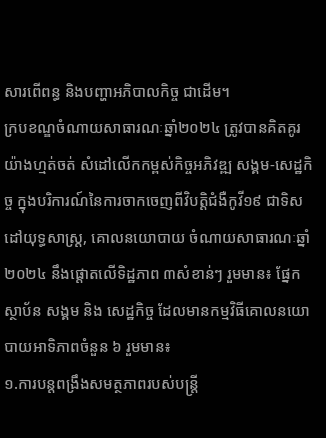សារពើពន្ធ និងបញ្ហាអភិបាលកិច្ច ជាដើម។
ក្របខណ្ឌចំណាយសាធារណៈឆ្នាំ២០២៤ ត្រូវបានគិតគូរយ៉ាងហ្មត់ចត់ សំដៅលើកកម្ពស់កិច្ចអភិវឌ្ឍ សង្គម-សេដ្ឋកិច្ច ក្នុងបរិការណ៍នៃការចាកចេញពីវិបត្តិជំងឺកូវី១៩ ជាទិសដៅយុទ្ធសាស្ត្រ, គោលនយោបាយ ចំណាយសាធារណៈឆ្នាំ២០២៤ នឹងផ្តោតលើទិដ្ឋភាព ៣សំខាន់ៗ រួមមាន៖ ផ្នែកស្ថាប័ន សង្គម និង សេដ្ឋកិច្ច ដែលមានកម្មវិធីគោលនយោបាយអាទិភាពចំនួន ៦ រួមមាន៖
១.ការបន្តពង្រឹងសមត្ថភាពរបស់បន្ត្រី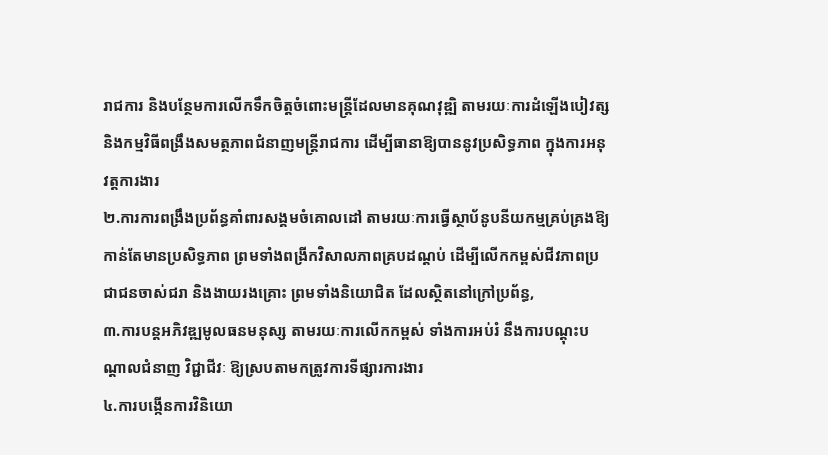រាជការ និងបន្ថែមការលើកទឹកចិត្តចំពោះមន្ត្រីដែលមានគុណវុឌ្ឍិ តាមរយៈការដំឡើងបៀវត្ស និងកម្មវិធីពង្រឹងសមត្ថភាពជំនាញមន្ត្រីរាជការ ដើម្បីធានាឱ្យបាននូវប្រសិទ្ធភាព ក្នុងការអនុវត្តការងារ
២.ការការពង្រឹងប្រព័ន្ធគាំពារសង្គមចំគោលដៅ តាមរយៈការធ្វើស្ថាប័នូបនីយកម្មគ្រប់គ្រងឱ្យកាន់តែមានប្រសិទ្ធភាព ព្រមទាំងពង្រីកវិសាលភាពគ្របដណ្តប់ ដើម្បីលើកកម្ពស់ជីវភាពប្រជាជនចាស់ជរា និងងាយរងគ្រោះ ព្រមទាំងនិយោជិត ដែលស្ថិតនៅក្រៅប្រព័ន្ធ,
៣.ការបន្តអភិវឌ្ឍមូលធនមនុស្ស តាមរយៈការលើកកម្ពស់ ទាំងការអប់រំ នឹងការបណ្តុះបណ្តាលជំនាញ វិជ្ជាជីវៈ ឱ្យស្របតាមកត្រូវការទីផ្សារការងារ
៤.ការបង្កើនការវិនិយោ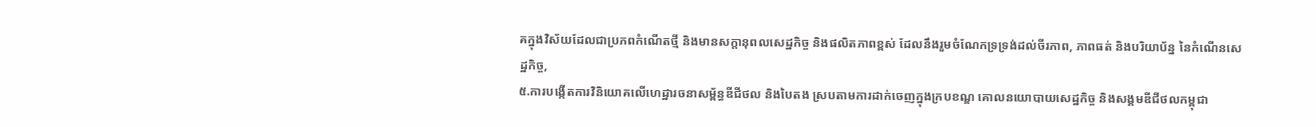គក្នុងវិស័យដែលជាប្រភពកំណើតថ្មី និងមានសក្តានុពលសេដ្ឋកិច្ច និងផលិតភាពខ្ពស់ ដែលនឹងរួមចំណែកទ្រទ្រង់ដល់ចីរភាព, ភាពធត់ និងបរិយាប័ន្ន នៃកំណើនសេដ្ឋកិច្ច,
៥.ការបង្កើតការវិនិយោគលើហេដ្ឋារចនាសម្ព័ន្ធឌីជីថល និងបៃតង ស្របតាមការដាក់ចេញក្នុងក្របខណ្ឌ គោលនយោបាយសេដ្ឋកិច្ច និងសង្គមឌីជីថលកម្ពុជា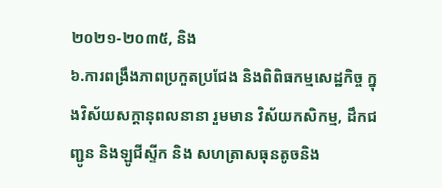២០២១-២០៣៥, និង
៦.ការពង្រឹងភាពប្រកួតប្រជែង និងពិពិធកម្មសេដ្ឋកិច្ច ក្នុងវិស័យសក្តានុពលនានា រួមមាន វិស័យកសិកម្ម, ដឹកជញ្ជូន និងឡូជីស្ទីក និង សហត្រាសធុនតូចនិង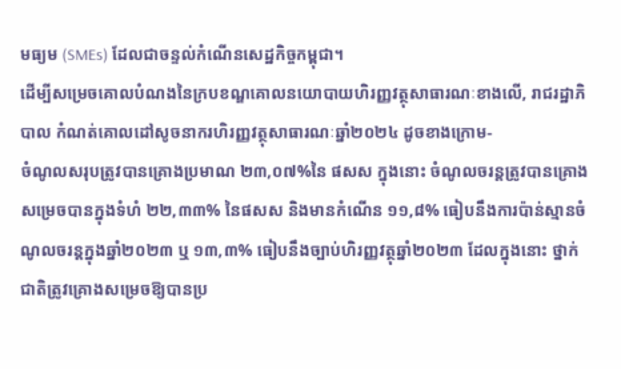មធ្យម (SMEs) ដែលជាចន្ទល់កំណើនសេដ្ឋកិច្ចកម្ពុជា។
ដើម្បីសម្រេចគោលបំណងនៃក្របខណ្ឌគោលនយោបាយហិរញ្ញវត្ថុសាធារណៈខាងលើ, រាជរដ្ឋាភិបាល កំណត់គោលដៅសូចនាករហិរញ្ញវត្ថុសាធារណៈឆ្នាំ២០២៤ ដូចខាងក្រោម-
ចំណូលសរុបត្រូវបានគ្រោងប្រមាណ ២៣,០៧%នៃ ផសស ក្នុងនោះ ចំណូលចរន្តត្រូវបានគ្រោងសម្រេចបានក្នុងទំហំ ២២,៣៣% នៃផសស និងមានកំណើន ១១,៨% ធៀបនឹងការប៉ាន់ស្មានចំណូលចរន្តក្នុងឆ្នាំ២០២៣ ឬ ១៣,៣% ធៀបនឹងច្បាប់ហិរញ្ញវត្ថុឆ្នាំ២០២៣ ដែលក្នុងនោះ ថ្នាក់ជាតិត្រូវគ្រោងសម្រេចឱ្យបានប្រ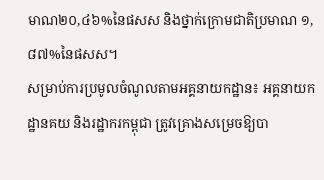មាណ២០,៤៦%នៃផសស និងថ្នាក់ក្រោមជាតិប្រមាណ ១,៨៧%នៃផសស។
សម្រាប់ការប្រមូលចំណូលតាមអគ្គនាយកដ្ឋាន៖ អគ្គនាយកដ្ឋានគយ និងរដ្ឋាករកម្ពុជា ត្រូវគ្រោងសម្រេចឱ្យបា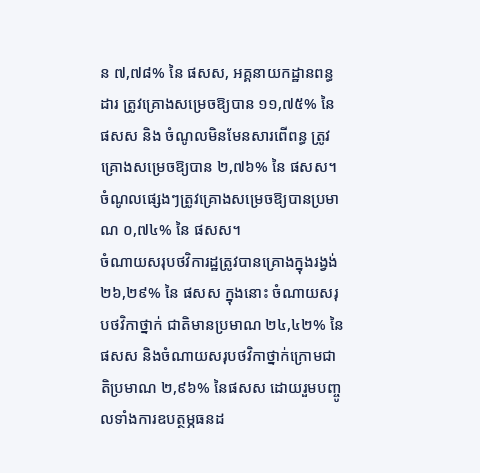ន ៧,៧៨% នៃ ផសស, អគ្គនាយកដ្ឋានពន្ធដារ ត្រូវគ្រោងសម្រេចឱ្យបាន ១១,៧៥% នៃ ផសស និង ចំណូលមិនមែនសារពើពន្ធ ត្រូវគ្រោងសម្រេចឱ្យបាន ២,៧៦% នៃ ផសស។ ចំណូលផ្សេងៗត្រូវគ្រោងសម្រេចឱ្យបានប្រមាណ ០,៧៤% នៃ ផសស។
ចំណាយសរុបថវិការដ្ឋត្រូវបានគ្រោងក្នុងរង្វង់ ២៦,២៩% នៃ ផសស ក្នុងនោះ ចំណាយសរុបថវិកាថ្នាក់ ជាតិមានប្រមាណ ២៤,៤២% នៃ ផសស និងចំណាយសរុបថវិកាថ្នាក់ក្រោមជាតិប្រមាណ ២,៩៦% នៃផសស ដោយរួមបញ្ចូលទាំងការឧបត្ថម្ភធនដ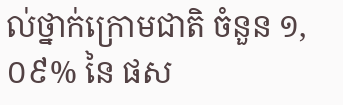ល់ថ្នាក់ក្រោមជាតិ ចំនួន ១,០៩% នៃ ផស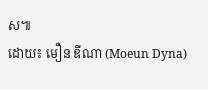ស៕
ដោយ៖ មឿន ឌីណា (Moeun Dyna)